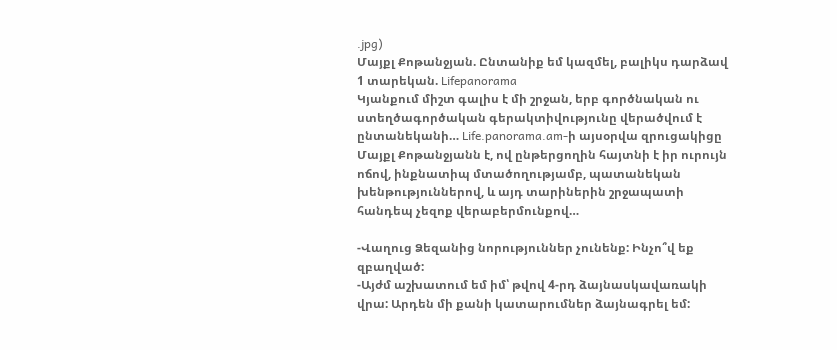.jpg)
Մայքլ Քոթանջյան. Ընտանիք եմ կազմել, բալիկս դարձավ 1 տարեկան. Lifepanorama
Կյանքում միշտ գալիս է մի շրջան, երբ գործնական ու ստեղծագործական գերակտիվությունը վերածվում է ընտանեկանի… Life.panorama.am-ի այսօրվա զրուցակիցը Մայքլ Քոթանջյանն է, ով ընթերցողին հայտնի է իր ուրույն ոճով, ինքնատիպ մտածողությամբ, պատանեկան խենթություններով, և այդ տարիներին շրջապատի հանդեպ չեզոք վերաբերմունքով…

-Վաղուց Ձեզանից նորություններ չունենք: Ինչո՞վ եք զբաղված:
-Այժմ աշխատում եմ իմ՝ թվով 4-րդ ձայնասկավառակի վրա: Արդեն մի քանի կատարումներ ձայնագրել եմ: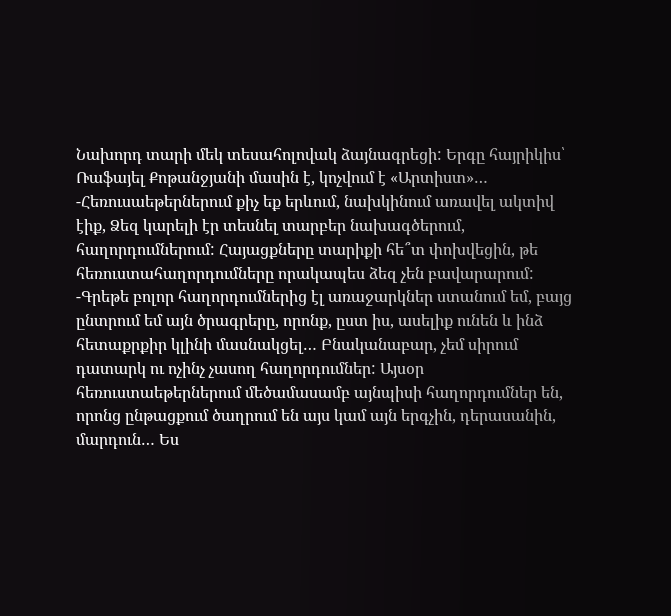Նախորդ տարի մեկ տեսահոլովակ ձայնագրեցի: Երգը հայրիկիս՝ Ռաֆայել Քոթանջյանի մասին է, կոչվում է «Արտիստ»…
-Հեռուսաեթերներում քիչ եք երևում, նախկինում առավել ակտիվ էիք, Ձեզ կարելի էր տեսնել տարբեր նախագծերում, հաղորդումներում: Հայացքները տարիքի հե՞տ փոխվեցին, թե հեռուստահաղորդումները որակապես ձեզ չեն բավարարում:
-Գրեթե բոլոր հաղորդումներից էլ առաջարկներ ստանում եմ, բայց ընտրում եմ այն ծրագրերը, որոնք, ըստ իս, ասելիք ունեն և ինձ հետաքրքիր կլինի մասնակցել… Բնականաբար, չեմ սիրում դատարկ ու ոչինչ չասող հաղորդումներ: Այսօր հեռուստաեթերներում մեծամասամբ այնպիսի հաղորդումներ են, որոնց ընթացքում ծաղրում են այս կամ այն երգչին, դերասանին, մարդուն… Ես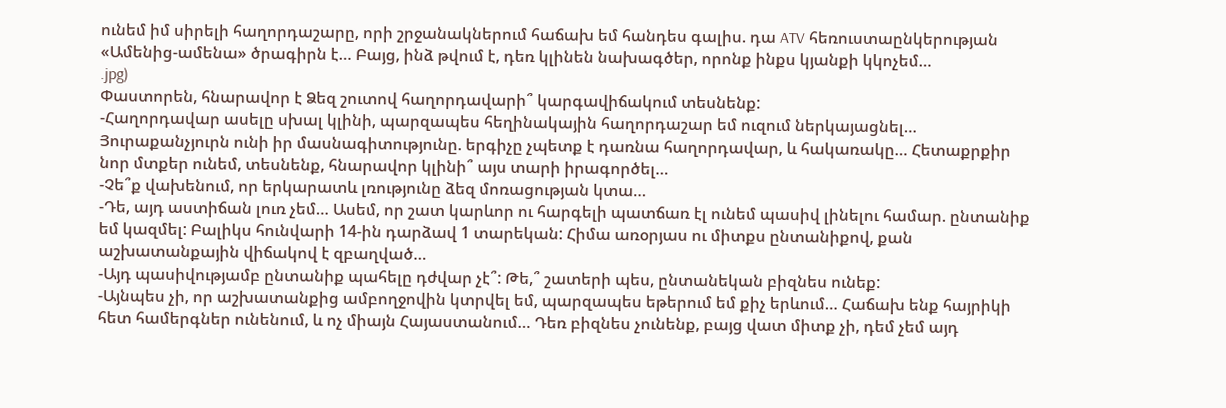ունեմ իմ սիրելի հաղորդաշարը, որի շրջանակներում հաճախ եմ հանդես գալիս. դա ATV հեռուստաընկերության «Ամենից-ամենա» ծրագիրն է… Բայց, ինձ թվում է, դեռ կլինեն նախագծեր, որոնք ինքս կյանքի կկոչեմ…
.jpg)
Փաստորեն, հնարավոր է Ձեզ շուտով հաղորդավարի՞ կարգավիճակում տեսնենք:
-Հաղորդավար ասելը սխալ կլինի, պարզապես հեղինակային հաղորդաշար եմ ուզում ներկայացնել… Յուրաքանչյուրն ունի իր մասնագիտությունը. երգիչը չպետք է դառնա հաղորդավար, և հակառակը… Հետաքրքիր նոր մտքեր ունեմ, տեսնենք, հնարավոր կլինի՞ այս տարի իրագործել…
-Չե՞ք վախենում, որ երկարատև լռությունը ձեզ մոռացության կտա…
-Դե, այդ աստիճան լուռ չեմ… Ասեմ, որ շատ կարևոր ու հարգելի պատճառ էլ ունեմ պասիվ լինելու համար. ընտանիք եմ կազմել: Բալիկս հունվարի 14-ին դարձավ 1 տարեկան: Հիմա առօրյաս ու միտքս ընտանիքով, քան աշխատանքային վիճակով է զբաղված…
-Այդ պասիվությամբ ընտանիք պահելը դժվար չէ՞: Թե,՞ շատերի պես, ընտանեկան բիզնես ունեք:
-Այնպես չի, որ աշխատանքից ամբողջովին կտրվել եմ, պարզապես եթերում եմ քիչ երևում… Հաճախ ենք հայրիկի հետ համերգներ ունենում, և ոչ միայն Հայաստանում… Դեռ բիզնես չունենք, բայց վատ միտք չի, դեմ չեմ այդ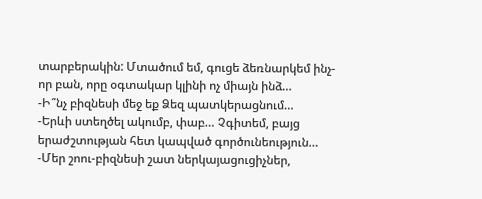տարբերակին: Մտածում եմ, գուցե ձեռնարկեմ ինչ-որ բան, որը օգտակար կլինի ոչ միայն ինձ…
-Ի՞նչ բիզնեսի մեջ եք Ձեզ պատկերացնում…
-Երևի ստեղծել ակումբ, փաբ… Չգիտեմ, բայց երաժշտության հետ կապված գործունեություն…
-Մեր շոու-բիզնեսի շատ ներկայացուցիչներ,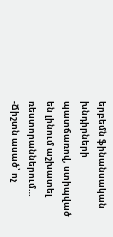երբեմն ֆինանսական խնդիրների պատճառով, ստիպված են լինում աշխատել ռեստորաններում…
-Ճիշտն ասած՝ ոչ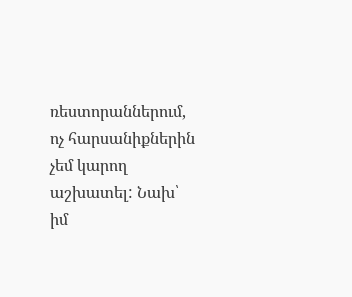ռեստորաններում, ոչ հարսանիքներին չեմ կարող աշխատել: Նախ՝ իմ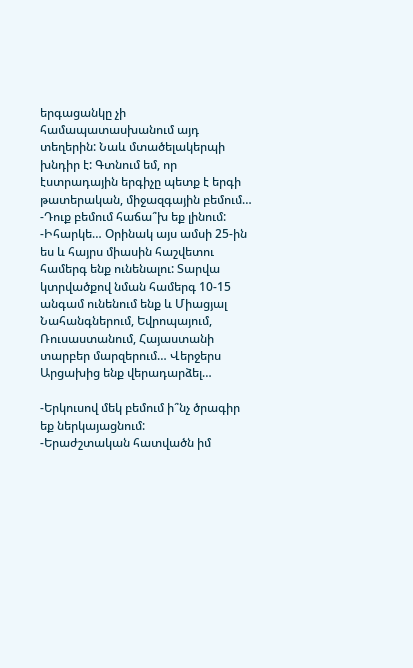երգացանկը չի համապատասխանում այդ տեղերին: Նաև մտածելակերպի խնդիր է: Գտնում եմ, որ էստրադային երգիչը պետք է երգի թատերական, միջազգային բեմում…
-Դուք բեմում հաճա՞խ եք լինում:
-Իհարկե… Օրինակ այս ամսի 25-ին ես և հայրս միասին հաշվետու համերգ ենք ունենալու: Տարվա կտրվածքով նման համերգ 10-15 անգամ ունենում ենք և Միացյալ Նահանգներում, Եվրոպայում, Ռուսաստանում, Հայաստանի տարբեր մարզերում… Վերջերս Արցախից ենք վերադարձել…

-Երկուսով մեկ բեմում ի՞նչ ծրագիր եք ներկայացնում:
-Երաժշտական հատվածն իմ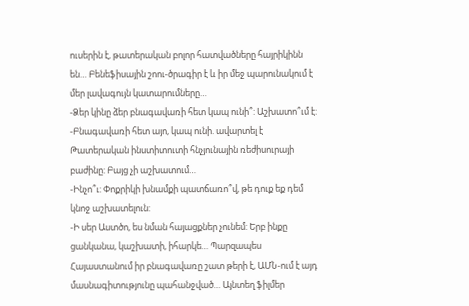ուսերին է, թատերական բոլոր հատվածները հայրիկինն են… Բենեֆիսային շոու-ծրագիր է և իր մեջ պարունակում է մեր լավագույն կատարումները…
-Ձեր կինը ձեր բնագավառի հետ կապ ունի՞: Աշխատո՞ւմ է:
-Բնագավառի հետ այո, կապ ունի. ավարտել է Թատերական ինստիտուտի հնչյունային ռեժիսուրայի բաժինը: Բայց չի աշխատում…
-Ինչո՞ւ: Փոքրիկի խնամքի պատճառո՞վ, թե դուք եք դեմ կնոջ աշխատելուն:
-Ի սեր Աստծո, ես նման հայացքներ չունեմ: Երբ ինքը ցանկանա, կաշխատի, իհարկե… Պարզապես Հայաստանում իր բնագավառը շատ թերի է, ԱՄՆ-ում է այդ մասնագիտությունը պահանջված… Այնտեղ ֆիլմեր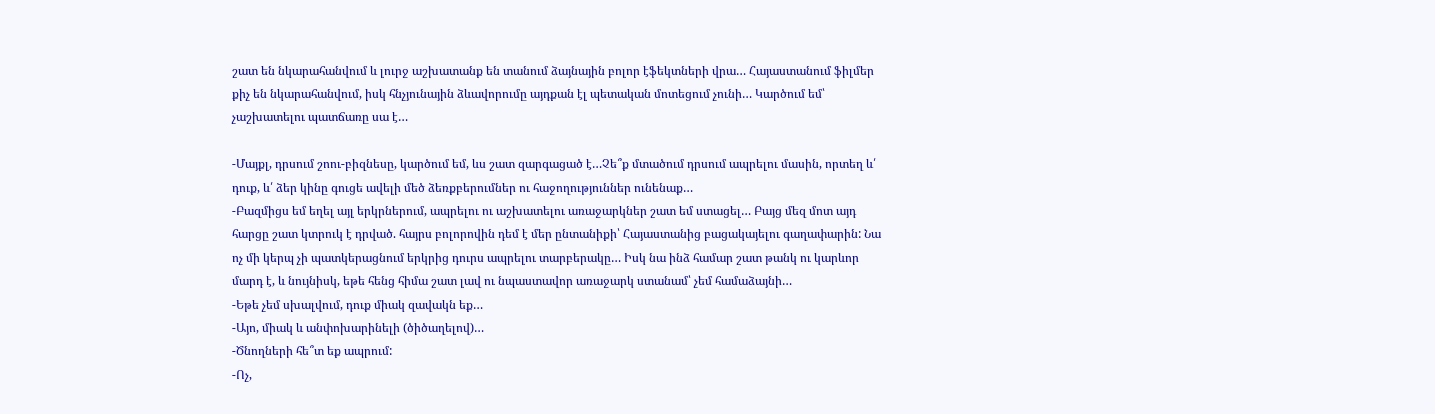շատ են նկարահանվում և լուրջ աշխատանք են տանում ձայնային բոլոր էֆեկտների վրա… Հայաստանում ֆիլմեր քիչ են նկարահանվում, իսկ հնչյունային ձևավորումը այդքան էլ պետական մոտեցում չունի… Կարծում եմ՝ չաշխատելու պատճառը սա է…

-Մայքլ, դրսում շոու-բիզնեսը, կարծում եմ, ևս շատ զարգացած է…Չե՞ք մտածում դրսում ապրելու մասին, որտեղ և՛ դուք, և՛ ձեր կինը գուցե ավելի մեծ ձեռքբերումներ ու հաջողություններ ունենաք…
-Բազմիցս եմ եղել այլ երկրներում, ապրելու ու աշխատելու առաջարկներ շատ եմ ստացել… Բայց մեզ մոտ այդ հարցը շատ կտրուկ է դրված. հայրս բոլորովին դեմ է մեր ընտանիքի՝ Հայաստանից բացակայելու գաղափարին: Նա ոչ մի կերպ չի պատկերացնում երկրից դուրս ապրելու տարբերակը… Իսկ նա ինձ համար շատ թանկ ու կարևոր մարդ է, և նույնիսկ, եթե հենց հիմա շատ լավ ու նպաստավոր առաջարկ ստանամ՝ չեմ համաձայնի…
-Եթե չեմ սխալվում, դուք միակ զավակն եք…
-Այո, միակ և անփոխարինելի (ծիծաղելով)…
-Ծնողների հե՞տ եք ապրում:
-Ոչ,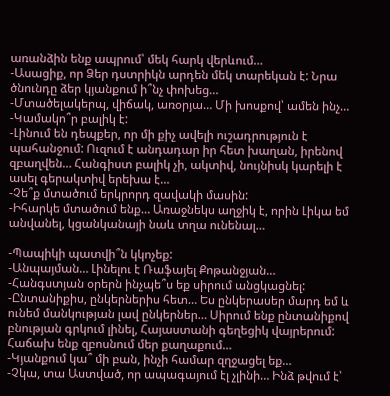առանձին ենք ապրում՝ մեկ հարկ վերևում…
-Ասացիք, որ Ձեր դստրիկն արդեն մեկ տարեկան է: Նրա ծնունդը ձեր կյանքում ի՞նչ փոխեց…
-Մտածելակերպ, վիճակ, առօրյա… Մի խոսքով՝ ամեն ինչ…
-Կամակո՞ր բալիկ է:
-Լինում են դեպքեր, որ մի քիչ ավելի ուշադրություն է պահանջում: Ուզում է անդադար իր հետ խաղան, իրենով զբաղվեն… Հանգիստ բալիկ չի, ակտիվ, նույնիսկ կարելի է ասել գերակտիվ երեխա է…
-Չե՞ք մտածում երկրորդ զավակի մասին:
-Իհարկե մտածում ենք… Առաջնեկս աղջիկ է, որին Լիկա եմ անվանել, կցանկանայի նաև տղա ունենալ…

-Պապիկի պատվի՞ն կկոչեք:
-Անպայման… Լինելու է Ռաֆայել Քոթանջյան…
-Հանգստյան օրերն ինչպե՞ս եք սիրում անցկացնել:
-Ընտանիքիս, ընկերներիս հետ… Ես ընկերասեր մարդ եմ և ունեմ մանկության լավ ընկերներ… Սիրում ենք ընտանիքով բնության գրկում լինել, Հայաստանի գեղեցիկ վայրերում: Հաճախ ենք զբոսնում մեր քաղաքում…
-Կյանքում կա՞ մի բան, ինչի համար զղջացել եք…
-Չկա, տա Աստված, որ ապագայում էլ չլինի… Ինձ թվում է՝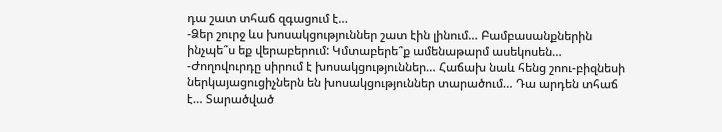դա շատ տհաճ զգացում է…
-Ձեր շուրջ ևս խոսակցություններ շատ էին լինում… Բամբասանքներին ինչպե՞ս եք վերաբերում: Կմտաբերե՞ք ամենաթարմ ասեկոսեն…
-Ժողովուրդը սիրում է խոսակցություններ… Հաճախ նաև հենց շոու-բիզնեսի ներկայացուցիչներն են խոսակցություններ տարածում… Դա արդեն տհաճ է… Տարածված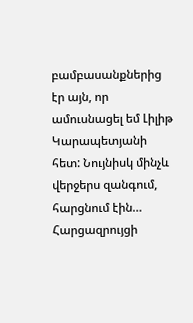բամբասանքներից էր այն, որ ամուսնացել եմ Լիլիթ Կարապետյանի հետ: Նույնիսկ մինչև վերջերս զանգում, հարցնում էին…
Հարցազրույցի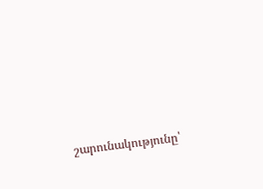շարունակությունը՝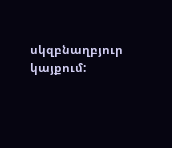սկզբնաղբյուր կայքում: